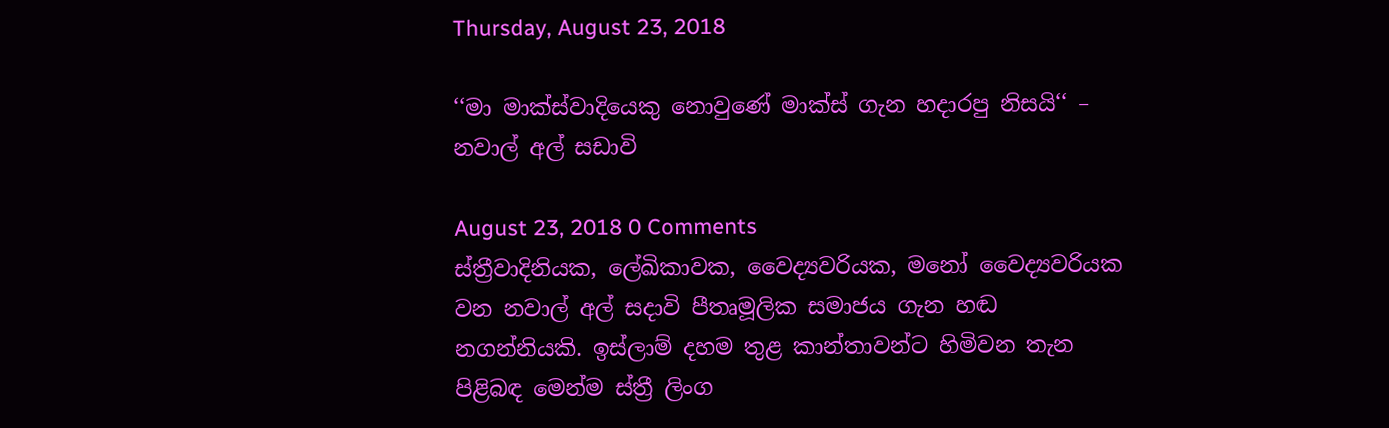Thursday, August 23, 2018

‘‘මා මාක්ස්වාදියෙකු නොවුණේ මාක්ස් ගැන හදාරපු නිසයි‘‘ – නවාල් අල් සඩාවි

August 23, 2018 0 Comments
ස්ත්‍රීවාදිනියක, ලේඛිකාවක, වෛද්‍යවරියක, මනෝ වෛද්‍යවරියක වන නවාල් අල් සදාවි පීතෘමූලික සමාජය ගැන හඬ නගන්නියකි. ඉස්ලාම් දහම තුළ කාන්තාවන්ට හිමිවන තැන පිළිබඳ මෙන්ම ස්ත්‍රී ලිංග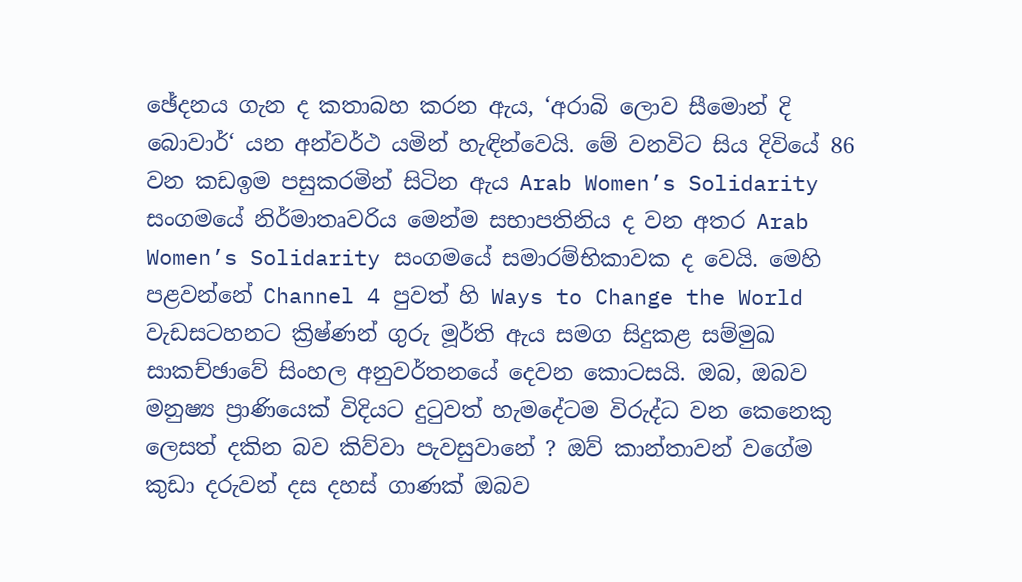ඡේදනය ගැන ද කතාබහ කරන ඇය, ‘අරාබි ලොව සීමොන් දි බොවාර්‘ යන අන්වර්ථ යමින් හැඳින්වෙයි. මේ වනවිට සිය දිවියේ 86 වන කඩඉම පසුකරමින් සිටින ඇය Arab Women’s Solidarity සංගමයේ නිර්මාතෘවරිය මෙන්ම සභාපතිනිය ද වන අතර Arab Women’s Solidarity සංගමයේ සමාරම්භිකාවක ද වෙයි. මෙහි පළවන්නේ Channel 4 පුවත් හි Ways to Change the World වැඩසටහනට ක්‍රිෂ්ණන් ගුරු මූර්ති ඇය සමග සිදුකළ සම්මුඛ සාකච්ඡාවේ සිංහල අනුවර්තනයේ දෙවන කොටසයි. ඔබ, ඔබව මනුෂ්‍ය ප්‍රාණියෙක් විදියට දුටුවත් හැමදේටම විරුද්ධ වන කෙනෙකු ලෙසත් දකින බව කිව්වා පැවසුවානේ ? ඔව් කාන්තාවන් වගේම කුඩා දරුවන් දස දහස් ගාණක් ඔබව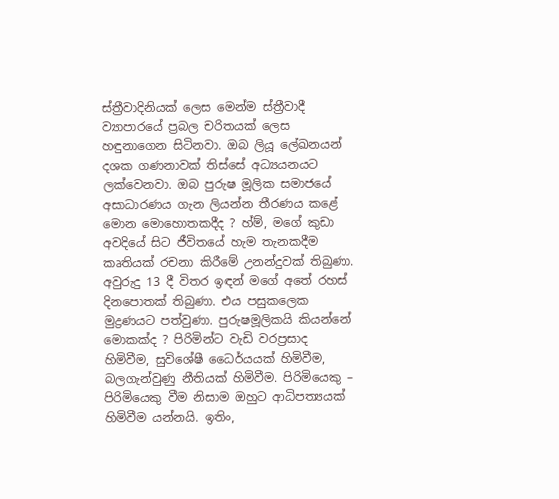ස්ත්‍රීවාදිනියක් ලෙස මෙන්ම ස්ත්‍රීවාදී ව්‍යාපාරයේ ප්‍රබල චරිතයක් ලෙස හඳුනාගෙන සිටිනවා. ඔබ ලියූ ලේඛනයන් දශක ගණනාවක් තිස්සේ අධ්‍යයනයට ලක්වෙනවා. ඔබ පුරුෂ මූලික සමාජයේ අසාධාරණය ගැන ලියන්න තීරණය කළේ මොන මොහොතකදීද ? හ්ම්, මගේ කුඩා අවදියේ සිට ජීවිතයේ හැම තැනකදීම කෘතියක් රචනා කිරීමේ උනන්දුවක් තිබුණා. අවුරුදු 13 දී විතර ඉඳන් මගේ අතේ රහස් දිනපොතක් තිබුණා. එය පසුකලෙක මුද්‍රණයට පත්වුණා. පුරුෂමූලිකයි කියන්නේ මොකක්ද ? පිරිමින්ට වැඩි වරප්‍රසාද හිමිවීම, සුවිශේෂී ධෛර්යයක් හිමිවීම, බලගැන්වුණු නීතියක් හිමිවීම. පිරිමියෙකු – පිරිමියෙකු වීම නිසාම ඔහුට ආධිපත්‍යයක් හිමිවීම යන්නයි. ඉතිං,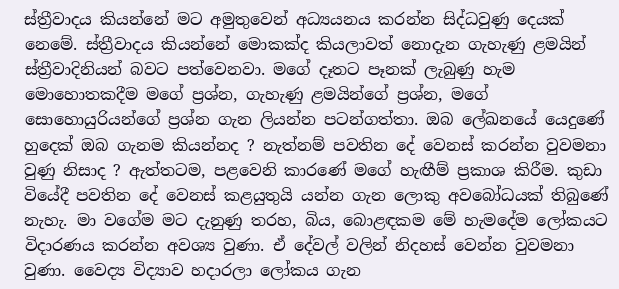ස්ත්‍රීවාදය කියන්නේ මට අමුතුවෙන් අධ්‍යයනය කරන්න සිද්ධවුණු දෙයක් නෙමේ. ස්ත්‍රීවාදය කියන්නේ මොකක්ද කියලාවත් නොදැන ගැහැණු ළමයින් ස්ත්‍රීවාදිනියන් බවට පත්වෙනවා. මගේ දෑතට පෑනක් ලැබුණු හැම මොහොතකදීම මගේ ප්‍රශ්න, ගැහැණු ළමයින්ගේ ප්‍රශ්න, මගේ සොහොයුරියන්ගේ ප්‍රශ්න ගැන ලියන්න පටන්ගත්තා. ඔබ ලේඛනයේ යෙදුණේ හුදෙක් ඔබ ගැනම කියන්නද ? නැත්නම් පවතින දේ වෙනස් කරන්න වුවමනා වුණු නිසාද ? ඇත්තටම, පළවෙනි කාරණේ මගේ හැඟීම් ප්‍රකාශ කිරීම. කුඩා වියේදී පවතින දේ වෙනස් කළයුතුයි යන්න ගැන ලොකු අවබෝධයක් තිබුණේ නැහැ. මා වගේම මට දැනුණු තරහ, බිය, බොළඳකම මේ හැමදේම ලෝකයට විදාරණය කරන්න අවශ්‍ය වුණා. ඒ දේවල් වලින් නිදහස් වෙන්න වුවමනා වුණා. වෛද්‍ය විද්‍යාව හදාරලා ලෝකය ගැන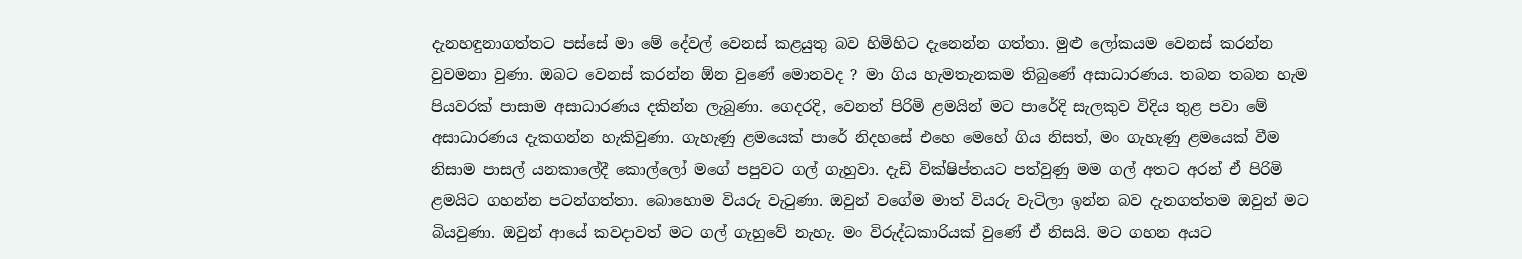දැනහඳුනාගත්තට පස්සේ මා මේ දේවල් වෙනස් කළයුතු බව හිමිහිට දැනෙන්න ගත්තා. මුළු ලෝකයම වෙනස් කරන්න වුවමනා වුණා. ඔබට වෙනස් කරන්න ඕන වුණේ මොනවද ? මා ගිය හැමතැනකම තිබුණේ අසාධාරණය. තබන තබන හැම පියවරක් පාසාම අසාධාරණය දකින්න ලැබුණා. ගෙදරදි, වෙනත් පිරිමි ළමයින් මට පාරේදි සැලකුව විදිය තුළ පවා මේ අසාධාරණය දැකගන්න හැකිවුණා. ගැහැණු ළමයෙක් පාරේ නිදහසේ එහෙ මෙහේ ගිය නිසත්, මං ගැහැණු ළමයෙක් වීම නිසාම පාසල් යනකාලේදී කොල්ලෝ මගේ පපුවට ගල් ගැහුවා. දැඩි වික්ෂිප්තයට පත්වුණු මම ගල් අතට අරන් ඒ පිරිමි ළමයිට ගහන්න පටන්ගත්තා. බොහොම වියරු වැටුණා. ඔවුන් වගේම මාත් වියරු වැටිලා ඉන්න බව දැනගත්තම ඔවුන් මට බියවුණා. ඔවුන් ආයේ කවදාවත් මට ගල් ගැහුවේ නැහැ. මං විරුද්ධකාරියක් වුණේ ඒ නිසයි. මට ගහන අයට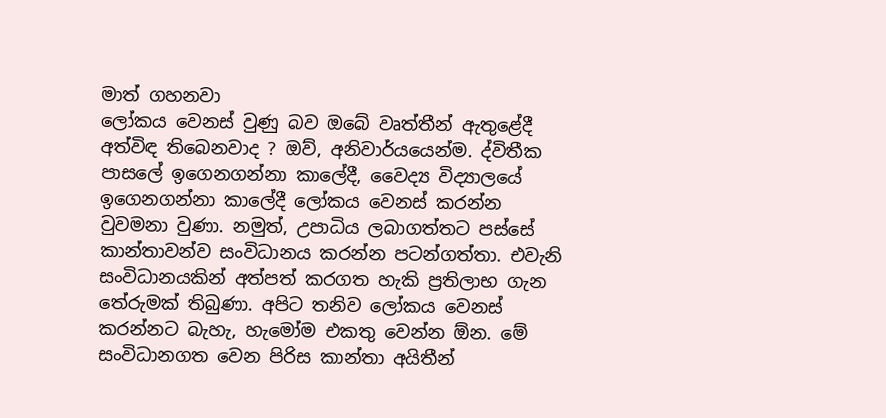මාත් ගහනවා
ලෝකය වෙනස් වුණු බව ඔබේ වෘත්තීන් ඇතුළේදී අත්විඳ තිබෙනවාද ? ඔව්, අනිවාර්යයෙන්ම. ද්විතීක පාසලේ ඉගෙනගන්නා කාලේදී, වෛද්‍ය විද්‍යාලයේ ඉගෙනගන්නා කාලේදී ලෝකය වෙනස් කරන්න වුවමනා වුණා. නමුත්, උපාධිය ලබාගත්තට පස්සේ කාන්තාවන්ව සංවිධානය කරන්න පටන්ගත්තා. එවැනි සංවිධානයකින් අත්පත් කරගත හැකි ප්‍රතිලාභ ගැන තේරුමක් තිබුණා. අපිට තනිව ලෝකය වෙනස් කරන්නට බැහැ, හැමෝම එකතු වෙන්න ඕන. මේ සංවිධානගත වෙන පිරිස කාන්තා අයිතීන්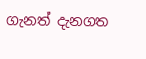ගැනත් දැනගත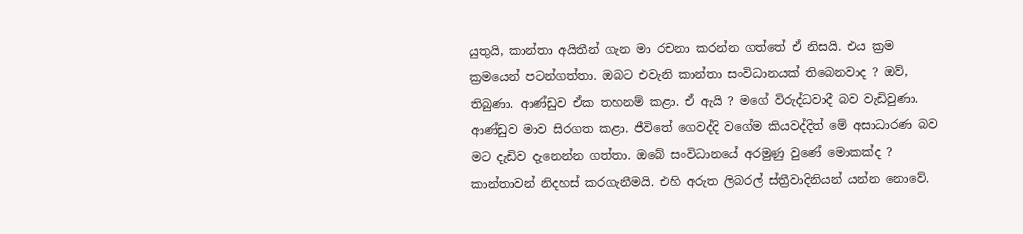යුතුයි, කාන්තා අයිතීන් ගැන මා රචනා කරන්න ගත්තේ ඒ නිසයි. එය ක්‍රම ක්‍රමයෙන් පටන්ගත්තා. ඔබට එවැනි කාන්තා සංවිධානයක් තිබෙනවාද ? ඔව්, තිබුණා. ආණ්ඩුව ඒක තහනම් කළා. ඒ ඇයි ? මගේ විරුද්ධවාදී බව වැඩිවුණා. ආණ්ඩුව මාව සිරගත කළා. ජීවිතේ ගෙවද්දි වගේම කියවද්දිත් මේ අසාධාරණ බව මට දැඩිව දැනෙන්න ගත්තා. ඔබේ සංවිධානයේ අරමුණු වුණේ මොකක්ද ? කාන්තාවන් නිදහස් කරගැනීමයි. එහි අරුත ලිබරල් ස්ත්‍රීවාදිනියන් යන්න නොවේ.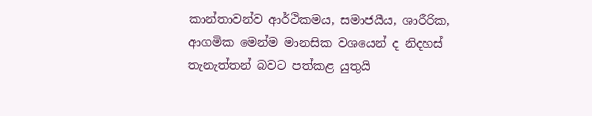කාන්තාවන්ව ආර්ථිකමය, සමාජයීය, ශාරීරික, ආගමික මෙන්ම මානසික වශයෙන් ද නිදහස් තැනැත්තන් බවට පත්කළ යුතුයි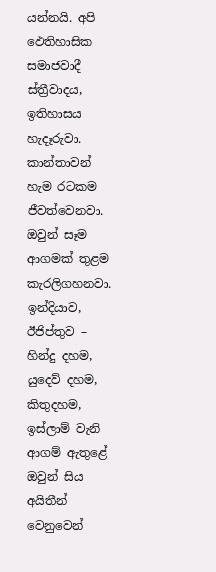යන්නයි. අපි ඵෙතිහාසික සමාජවාදී ස්ත්‍රීවාදය, ඉතිහාසය හැදෑරුවා. කාන්තාවන් හැම රටකම ජීවත්වෙනවා. ඔවුන් සෑම ආගමක් තුළම කැරලිගහනවා. ඉන්දියාව, ඊජිප්තුව – හින්දු දහම, යුදෙව් දහම, කිතුදහම, ඉස්ලාම් වැනි ආගම් ඇතුළේ ඔවුන් සිය අයිතීන් වෙනුවෙන්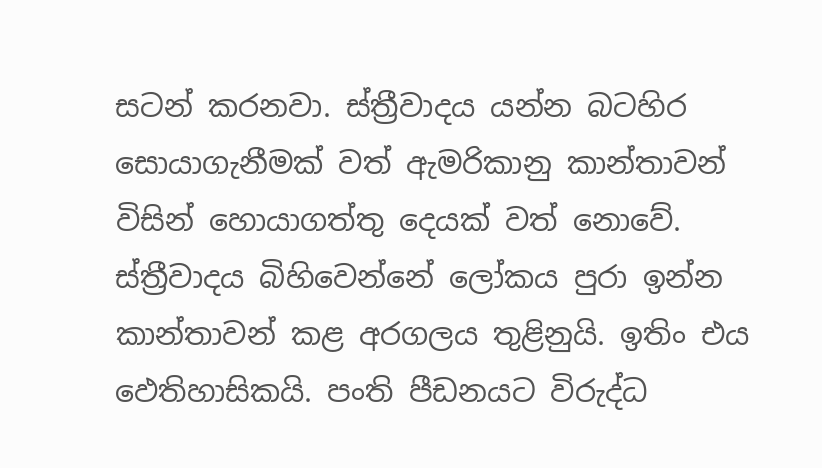සටන් කරනවා. ස්ත්‍රීවාදය යන්න බටහිර සොයාගැනීමක් වත් ඇමරිකානු කාන්තාවන් විසින් හොයාගත්තු දෙයක් වත් නොවේ. ස්ත්‍රීවාදය බිහිවෙන්නේ ලෝකය පුරා ඉන්න කාන්තාවන් කළ අරගලය තුළිනුයි. ඉතිං එය ඵෙතිහාසිකයි. පංති පීඩනයට විරුද්ධ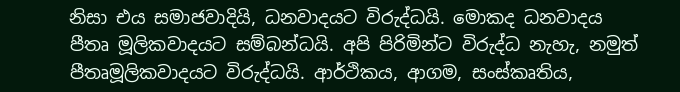නිසා එය සමාජවාදියි, ධනවාදයට විරුද්ධයි. මොකද ධනවාදය පීතෘ මූලිකවාදයට සම්බන්ධයි. අපි පිරිමින්ට විරුද්ධ නැහැ, නමුත් පීතෘමූලිකවාදයට විරුද්ධයි. ආර්ථිකය, ආගම, සංස්කෘතිය,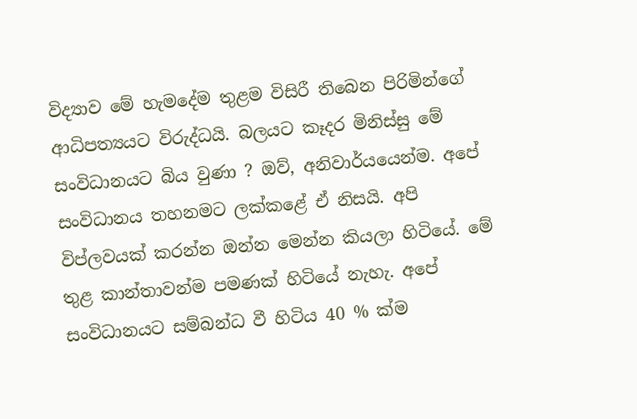විද්‍යාව මේ හැමදේම තුළම විසිරී තිබෙන පිරිමින්ගේ ආධිපත්‍යයට විරුද්ධයි. බලයට කෑදර මිනිස්සු මේ සංවිධානයට බිය වුණා ? ඔව්, අනිවාර්යයෙන්ම. අපේ සංවිධානය තහනමට ලක්කළේ ඒ නිසයි. අපි විප්ලවයක් කරන්න ඔන්න මෙන්න කියලා හිටියේ. මේ තුළ කාන්තාවන්ම පමණක් හිටියේ නැහැ. අපේ සංවිධානයට සම්බන්ධ වී හිටිය 40 % ක්ම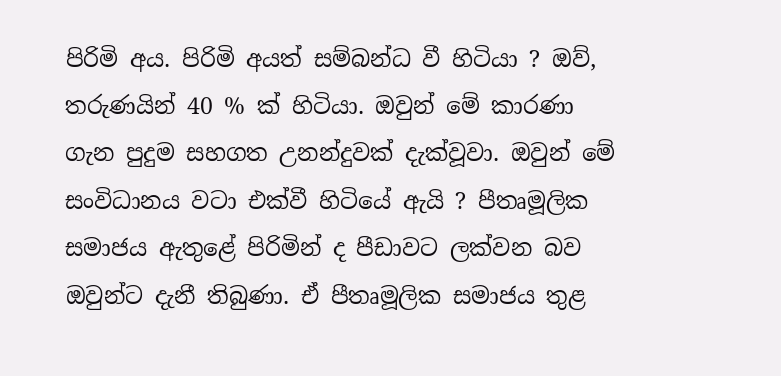පිරිමි අය. පිරිමි අයත් සම්බන්ධ වී හිටියා ? ඔව්, තරුණයින් 40 % ක් හිටියා. ඔවුන් මේ කාරණා ගැන පුදුම සහගත උනන්දුවක් දැක්වූවා. ඔවුන් මේ සංවිධානය වටා එක්වී හිටියේ ඇයි ? පීතෘමූලික සමාජය ඇතුළේ පිරිමින් ද පීඩාවට ලක්වන බව ඔවුන්ට දැනී තිබුණා. ඒ පීතෘමූලික සමාජය තුළ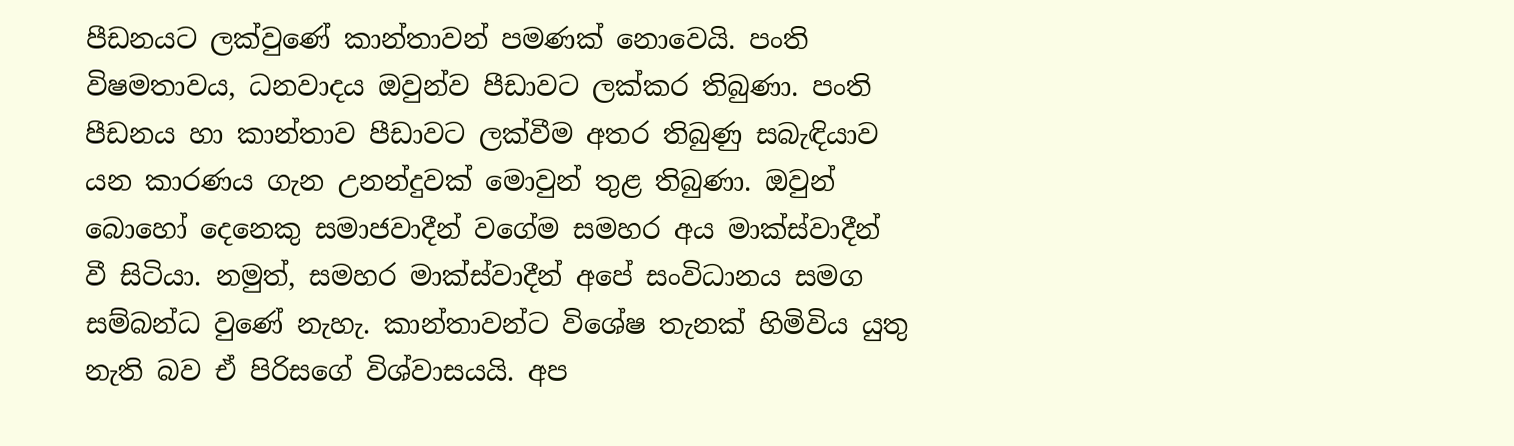පීඩනයට ලක්වුණේ කාන්තාවන් පමණක් නොවෙයි. පංති විෂමතාවය, ධනවාදය ඔවුන්ව පීඩාවට ලක්කර තිබුණා. පංති පීඩනය හා කාන්තාව පීඩාවට ලක්වීම අතර තිබුණු සබැඳියාව යන කාරණය ගැන උනන්දුවක් මොවුන් තුළ තිබුණා. ඔවුන් බොහෝ දෙනෙකු සමාජවාදීන් වගේම සමහර අය මාක්ස්වාදීන් වී සිටියා. නමුත්, සමහර මාක්ස්වාදීන් අපේ සංවිධානය සමග සම්බන්ධ වුණේ නැහැ. කාන්තාවන්ට විශේෂ තැනක් හිමිවිය යුතු නැති බව ඒ පිරිසගේ විශ්වාසයයි. අප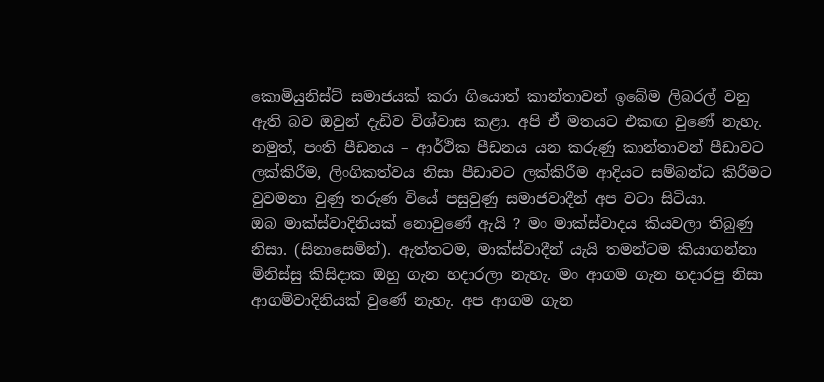කොමියුනිස්ට් සමාජයක් කරා ගියොත් කාන්තාවන් ඉබේම ලිබරල් වනු ඇති බව ඔවුන් දැඩිව විශ්වාස කළා. අපි ඒ මතයට එකඟ වුණේ නැහැ. නමුත්, පංති පීඩනය – ආර්ථික පීඩනය යන කරුණු කාන්තාවන් පීඩාවට ලක්කිරීම, ලිංගිකත්වය නිසා පීඩාවට ලක්කිරීම ආදියට සම්බන්ධ කිරීමට වුවමනා වුණු තරුණ වියේ පසුවුණු සමාජවාදීන් අප වටා සිටියා.
ඔබ මාක්ස්වාදිනියක් නොවුණේ ඇයි ? මං මාක්ස්වාදය කියවලා තිබුණු නිසා. (සිනාසෙමින්). ඇත්තටම, මාක්ස්වාදීන් යැයි තමන්ටම කියාගන්නා මිනිස්සු කිසිදාක ඔහු ගැන හදාරලා නැහැ. මං ආගම ගැන හදාරපු නිසා ආගම්වාදිනියක් වුණේ නැහැ. අප ආගම ගැන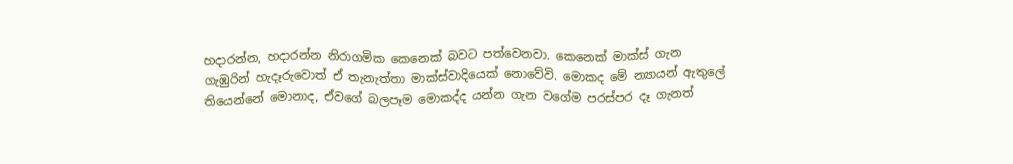හදාරන්න, හදාරන්න නිරාගමික කෙනෙක් බවට පත්වෙනවා. කෙනෙක් මාක්ස් ගැන ගැඹුරින් හැදෑරුවොත් ඒ තැනැත්තා මාක්ස්වාදියෙක් නොවේවි. මොකද මේ න්‍යායන් ඇතුලේ තියෙන්නේ මොනාද, ඒවගේ බලපෑම මොකද්ද යන්න ගැන වගේම පරස්පර දෑ ගැනත්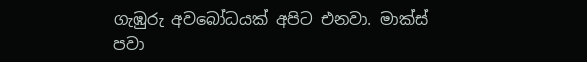ගැඹුරු අවබෝධයක් අපිට එනවා. මාක්ස් පවා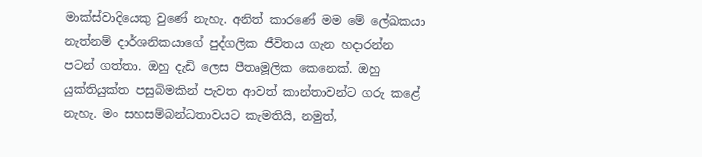මාක්ස්වාදියෙකු වුණේ නැහැ. අනිත් කාරණේ මම මේ ලේඛකයා නැත්නම් දාර්ශනිකයාගේ පුද්ගලික ජීවිතය ගැන හදාරන්න පටන් ගත්තා. ඔහු දැඩි ලෙස පීතෘමූලික කෙනෙක්. ඔහු යුක්තියුක්ත පසුබිමකින් පැවත ආවත් කාන්තාවන්ට ගරු කළේ නැහැ. මං සහසම්බන්ධතාවයට කැමතියි, නමුත්,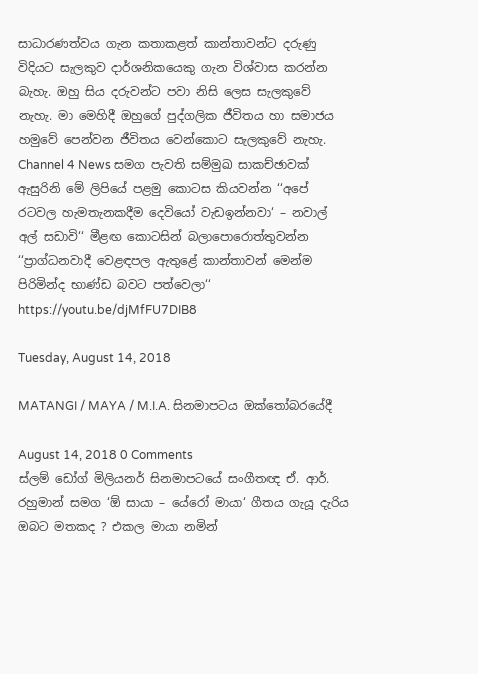සාධාරණත්වය ගැන කතාකළත් කාන්තාවන්ට දරුණු විදියට සැලකුව දාර්ශනිකයෙකු ගැන විශ්වාස කරන්න බැහැ. ඔහු සිය දරුවන්ට පවා නිසි ලෙස සැලකුවේ නැහැ. මා මෙහිදී ඔහුගේ පුද්ගලික ජීවිතය හා සමාජය හමුවේ පෙන්වන ජීවිතය වෙන්කොට සැලකුවේ නැහැ. Channel 4 News සමග පැවති සම්මුඛ සාකච්ඡාවක් ඇසුරිනි මේ ලිපියේ පළමු කොටස කියවන්න ‘‘අපේ රටවල හැමතැනකදීම දෙවියෝ වැඩඉන්නවා‘ – නවාල් අල් සඩාවි‘‘ මීළඟ කොටසින් බලාපොරොත්තුවන්න ‘‘ප්‍රාග්ධනවාදී වෙළඳපල ඇතුළේ කාන්තාවන් මෙන්ම පිරිමින්ද භාණ්ඩ බවට පත්වෙලා‘‘ https://youtu.be/djMfFU7DIB8

Tuesday, August 14, 2018

MATANGI / MAYA / M.I.A. සිනමාපටය ඔක්තෝබරයේදී

August 14, 2018 0 Comments
ස්ලම් ඩෝග් මිලියනර් සිනමාපටයේ සංගීතඥ ඒ. ආර්. රහුමාන් සමග ‘ඕ සායා – යේරෝ මායා‘ ගීතය ගැයූ දැරිය ඔබට මතකද ? එකල මායා නමින්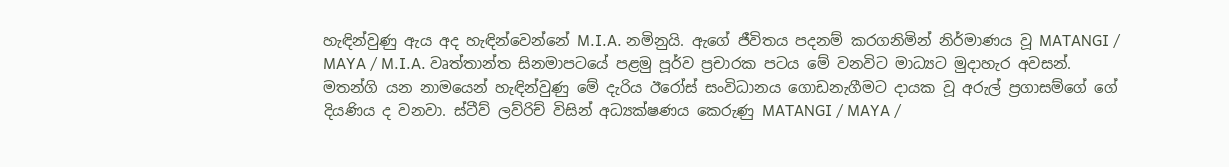හැඳින්වුණු ඇය අද හැඳින්වෙන්නේ M.I.A. නමිනුයි. ඇගේ ජීවිතය පදනම් කරගනිමින් නිර්මාණය වූ MATANGI / MAYA / M.I.A. වෘත්තාන්ත සිනමාපටයේ පළමු පූර්ව ප්‍රචාරක පටය මේ වනවිට මාධ්‍යට මුදාහැර අවසන්. මතන්ගි යන නාමයෙන් හැඳින්වුණු මේ දැරිය ඊරෝස් සංවිධානය ගොඩනැගීමට දායක වූ අරුල් ප්‍රගාසම්ගේ ගේ දියණිය ද වනවා. ස්ටීව් ලව්රිච් විසින් අධ්‍යක්ෂණය කෙරුණු MATANGI / MAYA /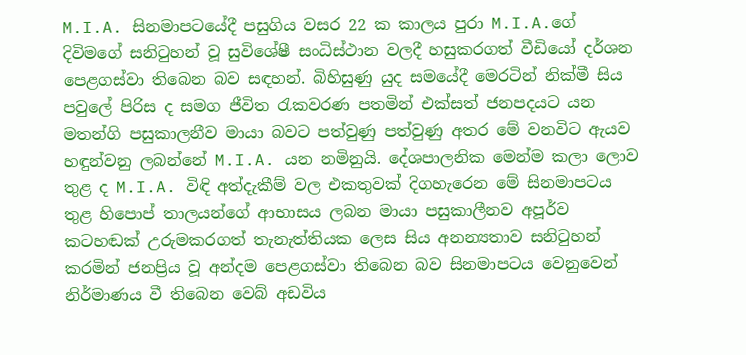M.I.A. සිනමාපටයේදී පසුගිය වසර 22 ක කාලය පුරා M.I.A.ගේ දිවිමගේ සනිටුහන් වූ සුවිශේෂී සංධිස්ථාන වලදී හසුකරගත් වීඩියෝ දර්ශන පෙළගස්වා තිබෙන බව සඳහන්. බිහිසුණු යුද සමයේදී මෙරටින් නික්මී සිය පවුලේ පිරිස ද සමග ජීවිත රැකවරණ පතමින් එක්සත් ජනපදයට යන මතන්ගි පසුකාලනීව මායා බවට පත්වුණු පත්වුණු අතර මේ වනවිට ඇයව හඳුන්වනු ලබන්නේ M.I.A. යන නමිනුයි. දේශපාලනික මෙන්ම කලා ලොව තුළ ද M.I.A. විඳි අත්දැකීම් වල එකතුවක් දිගහැරෙන මේ සිනමාපටය තුළ හිපොප් තාලයන්ගේ ආභාසය ලබන මායා පසුකාලීනව අපූර්ව කටහඬක් උරුමකරගත් තැනැත්තියක ලෙස සිය අනන්‍යතාව සනිටුහන් කරමින් ජනප්‍රිය වූ අන්දම පෙළගස්වා තිබෙන බව සිනමාපටය වෙනුවෙන් නිර්මාණය වී තිබෙන වෙබ් අඩවිය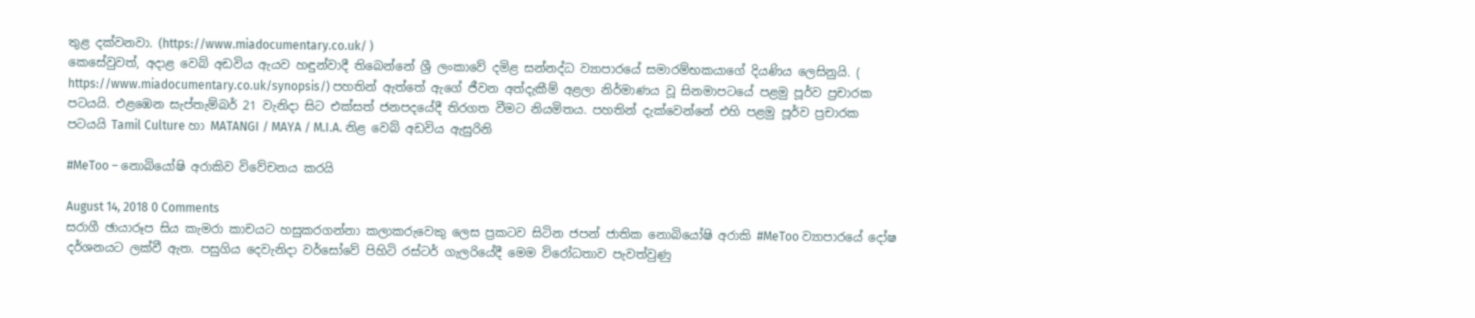තුළ දක්වනවා. (https://www.miadocumentary.co.uk/ )
කෙසේවුවත්, අදාළ වෙබ් අඩවිය ඇයව හඳුන්වාදී තිබෙන්නේ ශ්‍රී ලංකාවේ දමිළ සන්නද්ධ ව්‍යාපාරයේ සමාරම්භකයාගේ දියණිය ලෙසිනුයි. ( https://www.miadocumentary.co.uk/synopsis/) පහතින් ඇත්තේ ඇගේ ජීවන අත්දැකීම් අළලා නිර්මාණය වූ සිනමාපටයේ පළමු පූර්ව ප්‍රචාරක පටයයි. එළඹෙන සැප්තැම්බර් 21 වැනිදා සිට එක්සත් ජනපදයේදී තිරගත වීමට නියමිතය. පහතින් දැක්වෙන්නේ එහි පළමු පූර්ව ප්‍රචාරක පටයයි Tamil Culture හා MATANGI / MAYA / M.I.A. නිළ වෙබ් අඩවිය ඇසුරිනි

#MeToo – නොබියෝෂි අරාකිව විවේචනය කරයි

August 14, 2018 0 Comments
සරාගී ඡායාරූප සිය කැමරා කාචයට හසුකරගන්නා කලාකරුවෙකු ලෙස ප්‍රකටව සිටින ජපන් ජාතික නොබියෝෂි අරාකි #MeToo ව්‍යාපාරයේ දෝෂ දර්ශනයට ලක්වී ඇත. පසුගිය දෙවැනිදා වර්සෝවේ පිහිටි රස්ටර් ගැලරියේදී මෙම විරෝධතාව පැවත්වුණු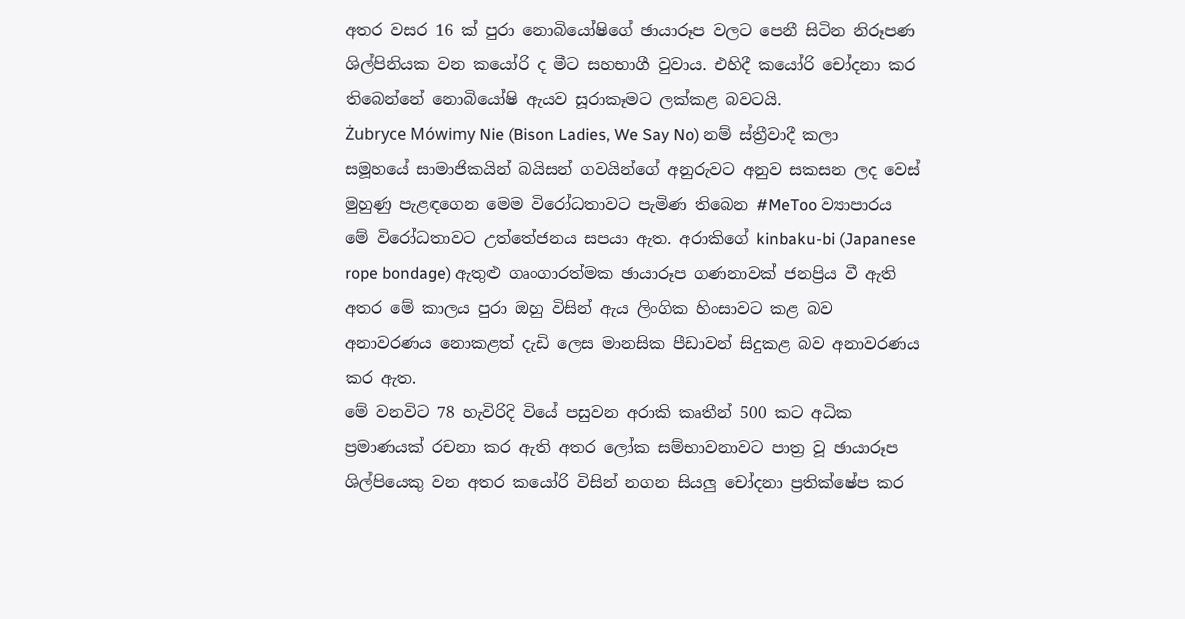අතර වසර 16 ක් පුරා නොබියෝෂිගේ ඡායාරූප වලට පෙනී සිටින නිරූපණ ශිල්පිනියක වන කයෝරි ද මීට සහභාගී වුවාය. එහිදී කයෝරි චෝදනා කර තිබෙන්නේ නොබියෝෂි ඇයව සූරාකෑමට ලක්කළ බවටයි.
Żubryce Mówimy Nie (Bison Ladies, We Say No) නම් ස්ත්‍රීවාදී කලා සමූහයේ සාමාජිකයින් බයිසන් ගවයින්ගේ අනුරුවට අනුව සකසන ලද වෙස් මුහුණු පැළඳගෙන මෙම විරෝධතාවට පැමිණ තිබෙන #MeToo ව්‍යාපාරය මේ විරෝධතාවට උත්තේජනය සපයා ඇත. අරාකිගේ kinbaku-bi (Japanese rope bondage) ඇතුළු ගෘංගාරත්මක ඡායාරූප ගණනාවක් ජනප්‍රිය වී ඇති අතර මේ කාලය පුරා ඔහු විසින් ඇය ලිංගික හිංසාවට කළ බව අනාවරණය නොකළත් දැඩි ලෙස මානසික පීඩාවන් සිදුකළ බව අනාවරණය කර ඇත.
මේ වනවිට 78 හැවිරිදි වියේ පසුවන අරාකි කෘතීන් 500 කට අධික ප්‍රමාණයක් රචනා කර ඇති අතර ලෝක සම්භාවනාවට පාත්‍ර වූ ඡායාරූප ශිල්පියෙකු වන අතර කයෝරි විසින් නගන සියලු චෝදනා ප්‍රතික්ෂේප කර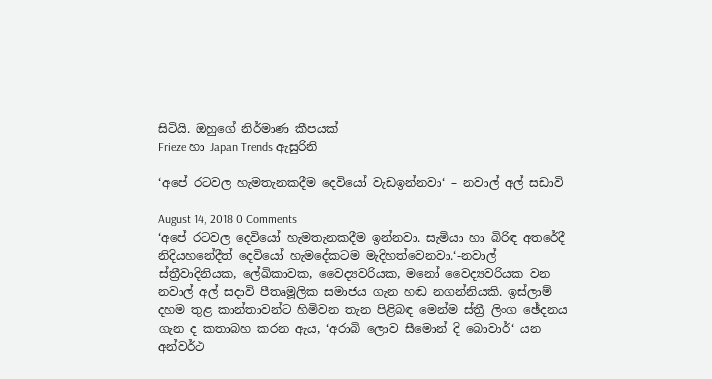සිටියි. ඔහුගේ නිර්මාණ කීපයක්
Frieze හා Japan Trends ඇසුරිනි

‘අපේ රටවල හැමතැනකදීම දෙවියෝ වැඩඉන්නවා‘ – නවාල් අල් සඩාවි

August 14, 2018 0 Comments
‘අපේ රටවල දෙවියෝ හැමතැනකදීම ඉන්නවා. සැමියා හා බිරිඳ අතරේදී නිදියහනේදීත් දෙවියෝ හැමදේකටම මැදිහත්වෙනවා.‘-නවාල් ස්ත්‍රීවාදිනියක, ලේඛිකාවක, වෛද්‍යවරියක, මනෝ වෛද්‍යවරියක වන නවාල් අල් සදාවි පීතෘමූලික සමාජය ගැන හඬ නගන්නියකි. ඉස්ලාම් දහම තුළ කාන්තාවන්ට හිමිවන තැන පිළිබඳ මෙන්ම ස්ත්‍රී ලිංග ඡේදනය ගැන ද කතාබහ කරන ඇය, ‘අරාබි ලොව සීමොන් දි බොවාර්‘ යන අන්වර්ථ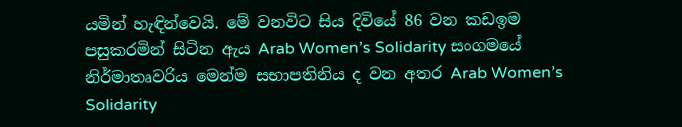යමින් හැඳින්වෙයි. මේ වනවිට සිය දිවියේ 86 වන කඩඉම පසුකරමින් සිටින ඇය Arab Women’s Solidarity සංගමයේ නිර්මාතෘවරිය මෙන්ම සභාපතිනිය ද වන අතර Arab Women’s Solidarity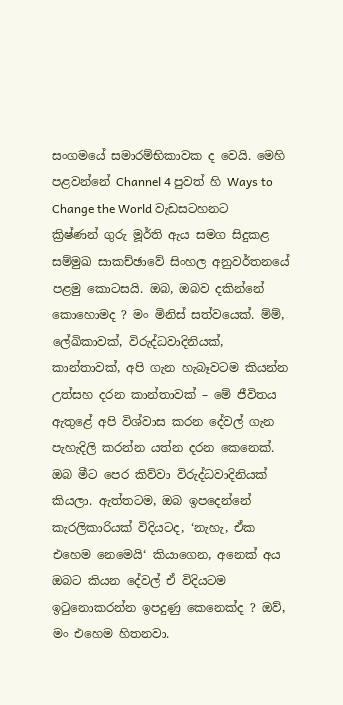සංගමයේ සමාරම්භිකාවක ද වෙයි. මෙහි පළවන්නේ Channel 4 පුවත් හි Ways to Change the World වැඩසටහනට ක්‍රිෂ්ණන් ගුරු මූර්ති ඇය සමග සිදුකළ සම්මුඛ සාකච්ඡාවේ සිංහල අනුවර්තනයේ පළමු කොටසයි. ඔබ, ඔබව දකින්නේ කොහොමද ? මං මිනිස් සත්වයෙක්. ම්ම්, ලේඛිකාවක්, විරුද්ධවාදිනියක්, කාන්තාවක්, අපි ගැන හැබෑවටම කියන්න උත්සහ දරන කාන්තාවක් – මේ ජීවිතය ඇතුළේ අපි විශ්වාස කරන දේවල් ගැන පැහැදිලි කරන්න යත්න දරන කෙනෙක්. ඔබ මීට පෙර කිව්වා විරුද්ධවාදිනියක් කියලා. ඇත්තටම, ඔබ ඉපදෙන්නේ කැරලිකාරියක් විදියටද, ‘නැහැ, ඒක එහෙම නෙමෙයි‘ කියාගෙන, අනෙක් අය ඔබට කියන දේවල් ඒ විදියටම ඉටුනොකරන්න ඉපදුණු කෙනෙක්ද ? ඔව්, මං එහෙම හිතනවා.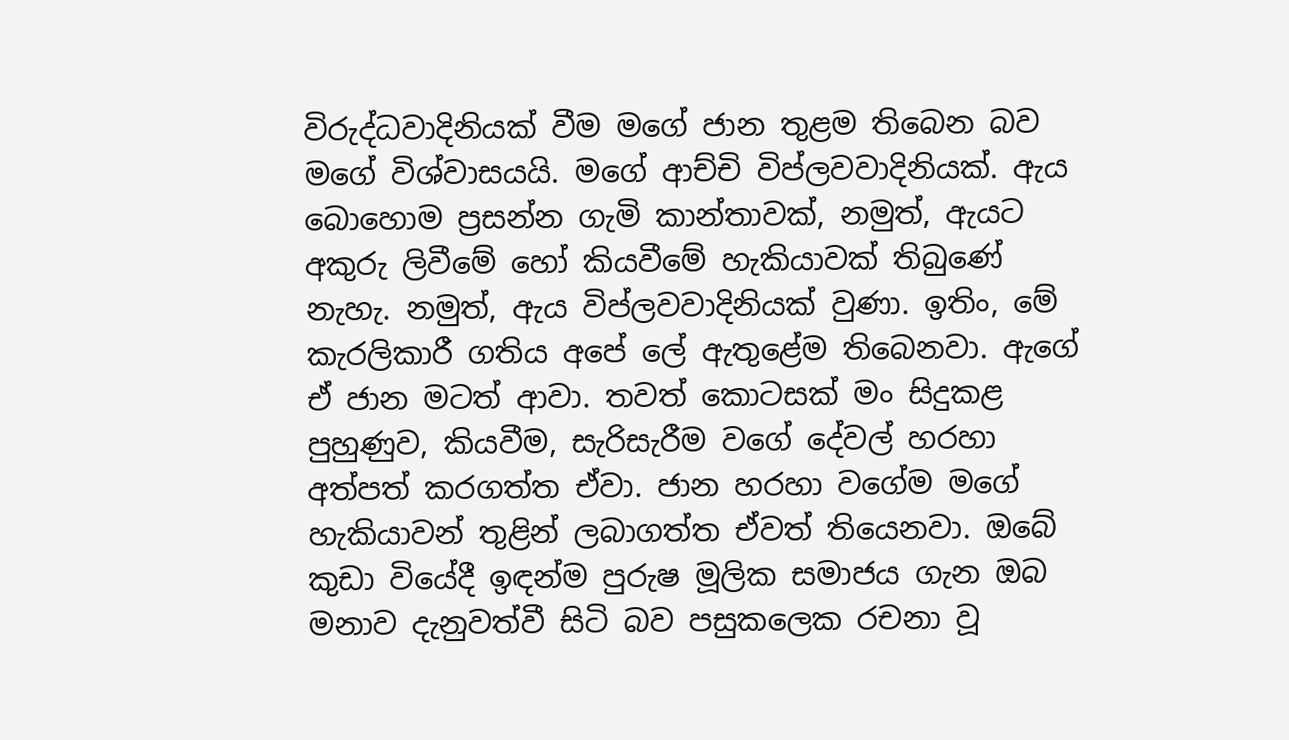විරුද්ධවාදිනියක් වීම මගේ ජාන තුළම තිබෙන බව මගේ විශ්වාසයයි. මගේ ආච්චි විප්ලවවාදිනියක්. ඇය බොහොම ප්‍රසන්න ගැමි කාන්තාවක්, නමුත්, ඇයට අකුරු ලිවීමේ හෝ කියවීමේ හැකියාවක් තිබුණේ නැහැ. නමුත්, ඇය විප්ලවවාදිනියක් වුණා. ඉතිං, මේ කැරලිකාරී ගතිය අපේ ලේ ඇතුළේම තිබෙනවා. ඇගේ ඒ ජාන මටත් ආවා. තවත් කොටසක් මං සිදුකළ පුහුණුව, කියවීම, සැරිසැරීම වගේ දේවල් හරහා අත්පත් කරගත්ත ඒවා. ජාන හරහා වගේම මගේ හැකියාවන් තුළින් ලබාගත්ත ඒවත් තියෙනවා. ඔබේ කුඩා වියේදී ඉඳන්ම පුරුෂ මූලික සමාජය ගැන ඔබ මනාව දැනුවත්වී සිටි බව පසුකලෙක රචනා වූ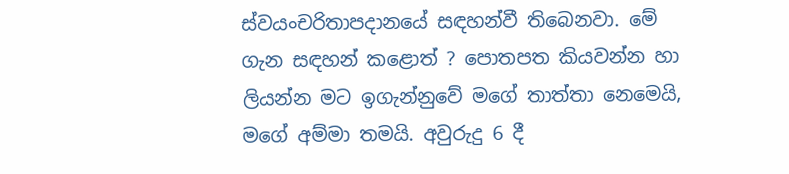ස්වයංචරිතාපදානයේ සඳහන්වී තිබෙනවා. මේ ගැන සඳහන් කළොත් ? පොතපත කියවන්න හා ලියන්න මට ඉගැන්නුවේ මගේ තාත්තා නෙමෙයි, මගේ අම්මා තමයි. අවුරුදු 6 දී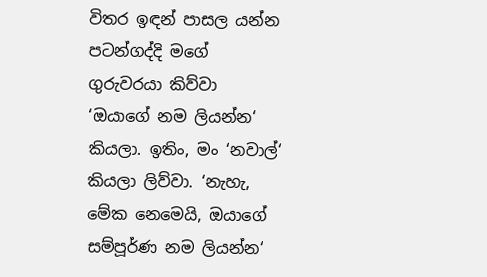විතර ඉඳන් පාසල යන්න පටන්ගද්දි මගේ ගුරුවරයා කිව්වා ‘ඔයාගේ නම ලියන්න‘ කියලා. ඉතිං, මං ‘නවාල්‘ කියලා ලිව්වා. ‘නැහැ, මේක නෙමෙයි, ඔයාගේ සම්පූර්ණ නම ලියන්න‘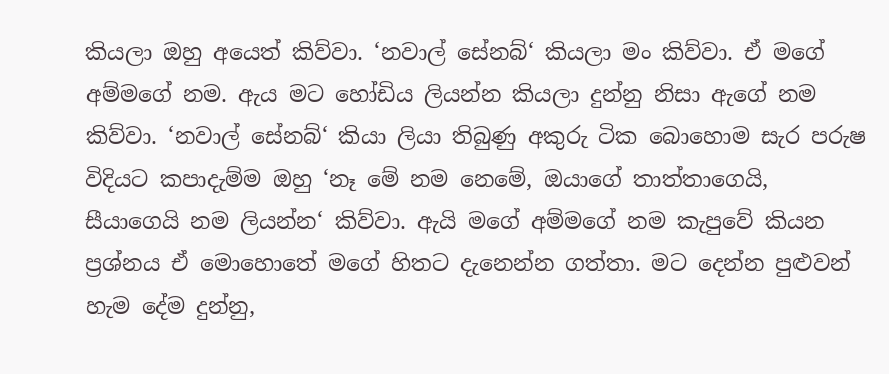කියලා ඔහු අයෙත් කිව්වා. ‘නවාල් සේනබ්‘ කියලා මං කිව්වා. ඒ මගේ අම්මගේ නම. ඇය මට හෝඩිය ලියන්න කියලා දුන්නු නිසා ඇගේ නම කිව්වා. ‘නවාල් සේනබ්‘ කියා ලියා තිබුණු අකුරු ටික බොහොම සැර පරුෂ විදියට කපාදැම්ම ඔහු ‘නෑ මේ නම නෙමේ, ඔයාගේ තාත්තාගෙයි, සීයාගෙයි නම ලියන්න‘ කිව්වා. ඇයි මගේ අම්මගේ නම කැපුවේ කියන ප්‍රශ්නය ඒ මොහොතේ මගේ හිතට දැනෙන්න ගත්තා. මට දෙන්න පුළුවන් හැම දේම දුන්නු,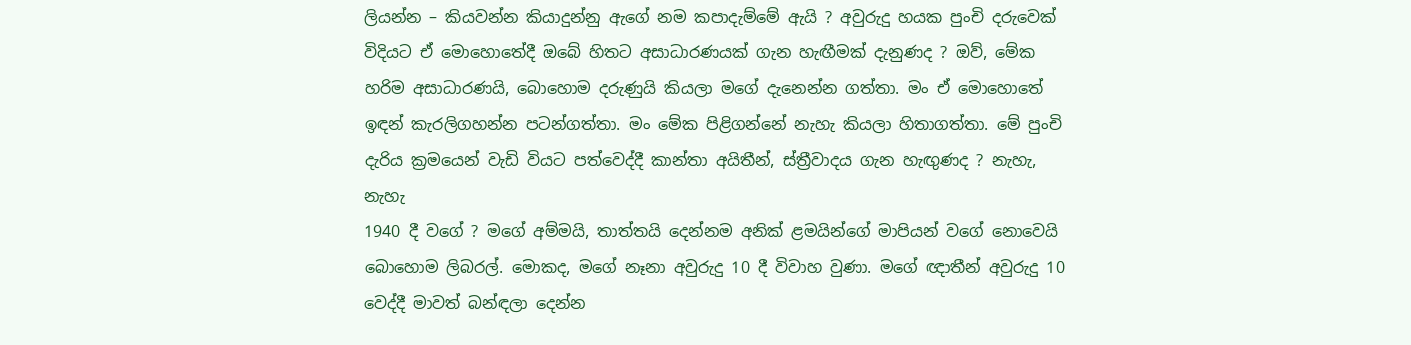ලියන්න – කියවන්න කියාදුන්නු ඇගේ නම කපාදැම්මේ ඇයි ? අවුරුදු හයක පුංචි දරුවෙක් විදියට ඒ මොහොතේදී ඔබේ හිතට අසාධාරණයක් ගැන හැඟීමක් දැනුණද ? ඔව්, මේක හරිම අසාධාරණයි, බොහොම දරුණුයි කියලා මගේ දැනෙන්න ගත්තා. මං ඒ මොහොතේ ඉඳන් කැරලිගහන්න පටන්ගත්තා. මං මේක පිළිගන්නේ නැහැ කියලා හිතාගත්තා. මේ පුංචි දැරිය ක්‍රමයෙන් වැඩි වියට පත්වෙද්දී කාන්තා අයිතීන්, ස්ත්‍රීවාදය ගැන හැඟුණද ? නැහැ, නැහැ
1940 දී වගේ ? මගේ අම්මයි, තාත්තයි දෙන්නම අනික් ළමයින්ගේ මාපියන් වගේ නොවෙයි බොහොම ලිබරල්. මොකද, මගේ නෑනා අවුරුදු 10 දී විවාහ වුණා. මගේ ඥාතීන් අවුරුදු 10 වෙද්දී මාවත් බන්ඳලා දෙන්න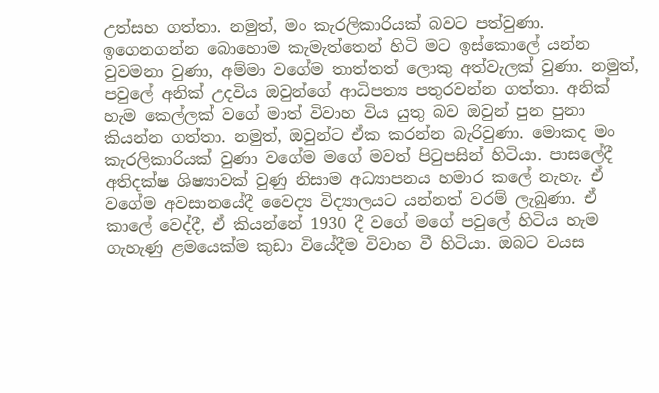උත්සහ ගත්තා. නමුත්, මං කැරලිකාරියක් බවට පත්වුණා. ඉගෙනගන්න බොහොම කැමැත්තෙන් හිටි මට ඉස්කොලේ යන්න වුවමනා වුණා, අම්මා වගේම තාත්තත් ලොකු අත්වැලක් වුණා. නමුත්, පවුලේ අනික් උදවිය ඔවුන්ගේ ආධිපත්‍ය පතුරවන්න ගත්තා. අනික් හැම කෙල්ලක් වගේ මාත් විවාහ විය යුතු බව ඔවුන් පුන පුනා කියන්න ගත්තා. නමුත්, ඔවුන්ට ඒක කරන්න බැරිවුණා. මොකද මං කැරලිකාරියක් වුණා වගේම මගේ මවත් පිටුපසින් හිටියා. පාසලේදී අතිදක්ෂ ශිෂ්‍යාවක් වුණු නිසාම අධ්‍යාපනය හමාර කලේ නැහැ. ඒ වගේම අවසානයේදී වෛද්‍ය විද්‍යාලයට යන්නත් වරම් ලැබුණා. ඒ කාලේ වෙද්දී, ඒ කියන්නේ 1930 දී වගේ මගේ පවුලේ හිටිය හැම ගැහැණු ළමයෙක්ම කුඩා වියේදීම විවාහ වී හිටියා. ඔබට වයස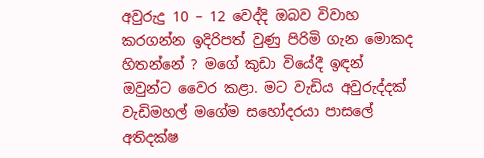අවුරුදු 10 – 12 වෙද්දි ඔබව විවාහ කරගන්න ඉදිරිපත් වුණු පිරිමි ගැන මොකද හිතන්නේ ? මගේ කුඩා වියේදී ඉඳන් ඔවුන්ට වෛර කළා. මට වැඩිය අවුරුද්දක් වැඩිමහල් මගේම සහෝදරයා පාසලේ අතිදක්ෂ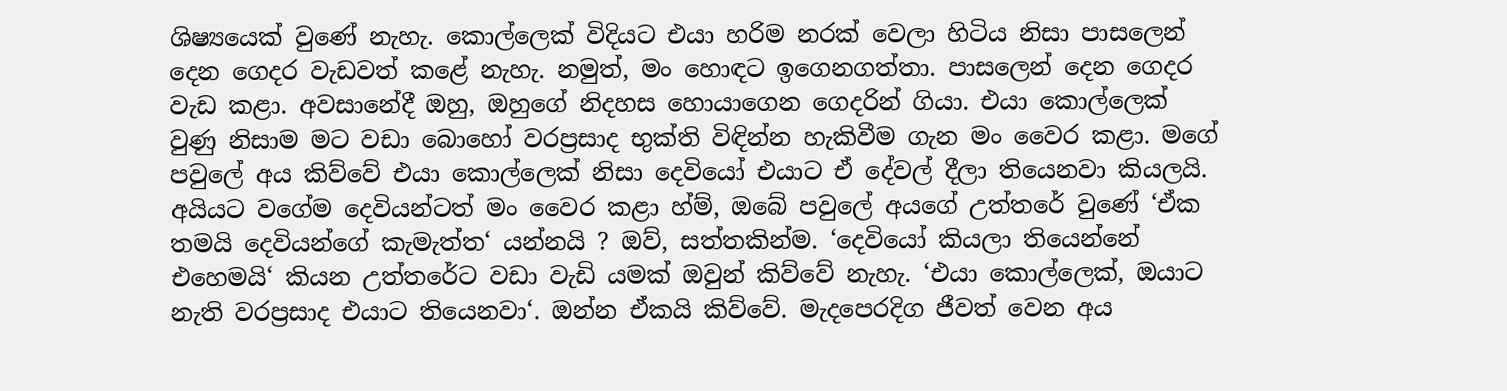ශිෂ්‍යයෙක් වුණේ නැහැ. කොල්ලෙක් විදියට එයා හරිම නරක් වෙලා හිටිය නිසා පාසලෙන් දෙන ගෙදර වැඩවත් කළේ නැහැ. නමුත්, මං හොඳට ඉගෙනගත්තා. පාසලෙන් දෙන ගෙදර වැඩ කළා. අවසානේදී ඔහු, ඔහුගේ නිදහස හොයාගෙන ගෙදරින් ගියා. එයා කොල්ලෙක් වුණු නිසාම මට වඩා බොහෝ වරප්‍රසාද භුක්ති විඳින්න හැකිවීම ගැන මං වෛර කළා. මගේ පවුලේ අය කිව්වේ එයා කොල්ලෙක් නිසා දෙවියෝ එයාට ඒ දේවල් දීලා තියෙනවා කියලයි. අයියට වගේම දෙවියන්ටත් මං වෛර කළා හ්ම්, ඔබේ පවුලේ අයගේ උත්තරේ වුණේ ‘ඒක තමයි දෙවියන්ගේ කැමැත්ත‘ යන්නයි ? ඔව්, සත්තකින්ම. ‘දෙවියෝ කියලා තියෙන්නේ එහෙමයි‘ කියන උත්තරේට වඩා වැඩි යමක් ඔවුන් කිව්වේ නැහැ. ‘එයා කොල්ලෙක්, ඔයාට නැති වරප්‍රසාද එයාට තියෙනවා‘. ඔන්න ඒකයි කිව්වේ. මැදපෙරදිග ජීවත් වෙන අය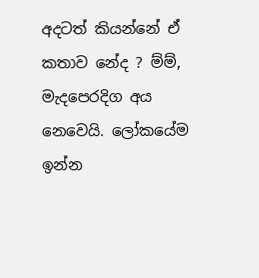අදටත් කියන්නේ ඒ කතාව නේද ? ම්ම්, මැදපෙරදිග අය නෙවෙයි. ලෝකයේම ඉන්න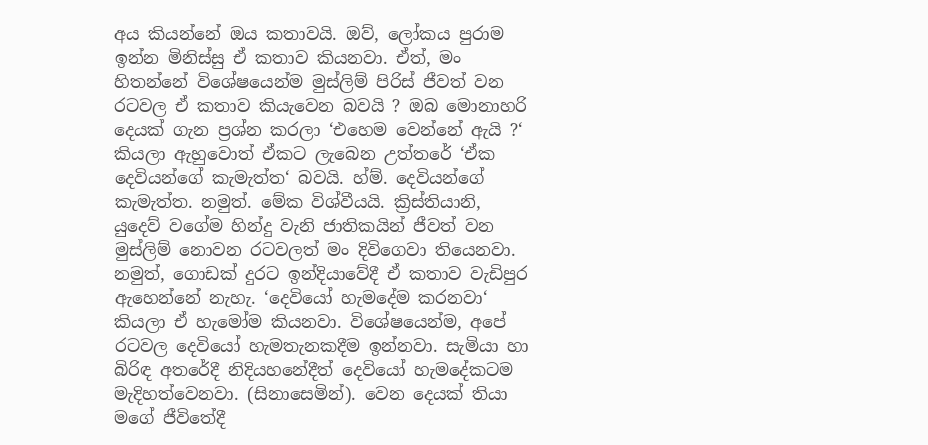අය කියන්නේ ඔය කතාවයි. ඔව්, ලෝකය පුරාම ඉන්න මිනිස්සු ඒ කතාව කියනවා. ඒත්, මං හිතන්නේ විශේෂයෙන්ම මුස්ලිම් පිරිස් ජීවත් වන රටවල ඒ කතාව කියැවෙන බවයි ? ඔබ මොනාහරි දෙයක් ගැන ප්‍රශ්න කරලා ‘එහෙම වෙන්නේ ඇයි ?‘ කියලා ඇහුවොත් ඒකට ලැබෙන උත්තරේ ‘ඒක දෙවියන්ගේ කැමැත්ත‘ බවයි. හ්ම්. දෙවියන්ගේ කැමැත්ත. නමුත්. මේක විශ්වීයයි. ක්‍රිස්තියානි, යුදෙව් වගේම හින්දු වැනි ජාතිකයින් ජීවත් වන මුස්ලිම් නොවන රටවලත් මං දිවිගෙවා තියෙනවා. නමුත්, ගොඩක් දුරට ඉන්දියාවේදී ඒ කතාව වැඩිපුර ඇහෙන්නේ නැහැ. ‘දෙවි‍යෝ හැමදේම කරනවා‘ කියලා ඒ හැමෝම කියනවා. විශේෂයෙන්ම, අපේ රටවල දෙවියෝ හැමතැනකදීම ඉන්නවා. සැමියා හා බිරිඳ අතරේදී නිදියහනේදීත් දෙවියෝ හැමදේකටම මැදිහත්වෙනවා. (සිනාසෙමින්). වෙන දෙයක් තියා මගේ ජීවිතේදී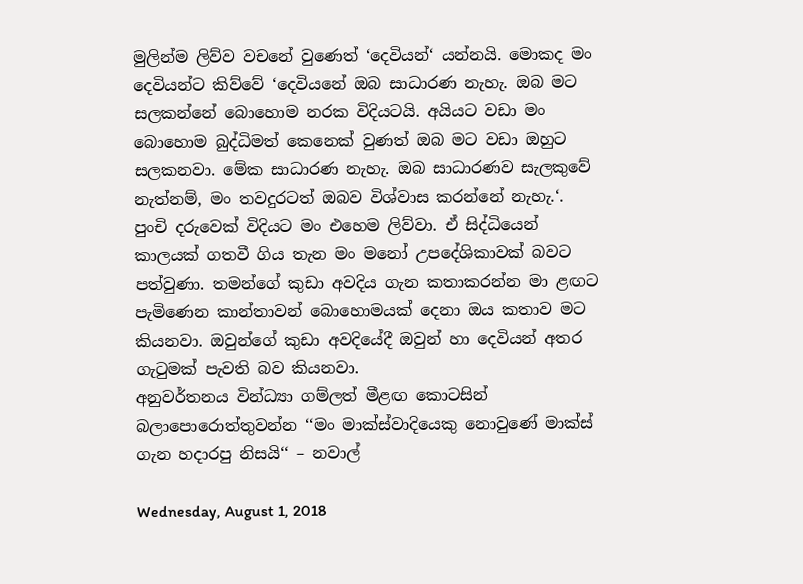මුලින්ම ලිව්ව වචනේ වුණෙත් ‘දෙවියන්‘ යන්නයි. මොකද මං දෙවියන්ට කිව්වේ ‘දෙවියනේ ඔබ සාධාරණ නැහැ. ඔබ මට සලකන්නේ බොහොම නරක විදියටයි. අයියට වඩා මං බොහොම බුද්ධිමත් කෙනෙක් වුණත් ඔබ මට වඩා ඔහුට සලකනවා. මේක සාධාරණ නැහැ. ඔබ සාධාරණව සැලකුවේ නැත්නම්, මං තවදුරටත් ඔබව විශ්වාස කරන්නේ නැහැ.‘. පුංචි දරුවෙක් විදියට මං එහෙම ලිව්වා. ඒ සිද්ධියෙන් කාලයක් ගතවී ගිය තැන මං මනෝ උපදේශිකාවක් බවට පත්වුණා. තමන්ගේ කුඩා අවදිය ගැන කතාකරන්න මා ළඟට පැමිණෙන කාන්තාවන් බොහොමයක් දෙනා ඔය කතාව මට කියනවා. ඔවුන්ගේ කුඩා අවදියේදී ඔවුන් හා දෙවියන් අතර ගැටුමක් පැවති බව කියනවා.
අනුවර්තනය වින්ධ්‍යා ගම්ලත් මීළඟ කොටසින් බලාපොරොත්තුවන්න ‘‘මං මාක්ස්වාදියෙකු නොවුණේ මාක්ස් ගැන හදාරපු නිසයි‘‘ – නවාල්

Wednesday, August 1, 2018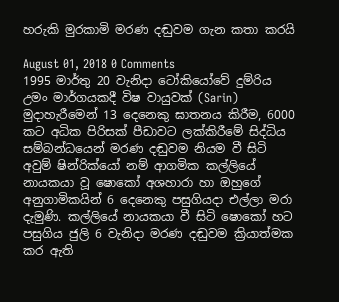හරුකි මුරකාමි මරණ දඬුවම ගැන කතා කරයි

August 01, 2018 0 Comments
1995 මාර්තු 20 වැනිදා ටෝකියෝවේ දුම්රිය උමං මාර්ගයකදී විෂ වායුවක් (Sarin) මුදාහැරීමෙන් 13 දෙනෙකු ඝාතනය කිරීම, 6000 කට අධික පිරිසක් පීඩාවට ලක්කිරීමේ සිද්ධිය සම්බන්ධයෙන් මරණ දඬුවම නියම වී සිටි අවුම් ෂින්රික්යෝ නම් ආගමික කල්ලියේ නායකයා වූ ෂොකෝ අශහාරා හා ඔහුගේ අනුගාමිකයින් 6 දෙනෙකු පසුගියදා එල්ලා මරා දැමුණි. කල්ලියේ නායකයා වී සිටි ෂොකෝ හට පසුගිය ජුලි 6 වැනිදා මරණ දඬුවම ක්‍රියාත්මක කර ඇති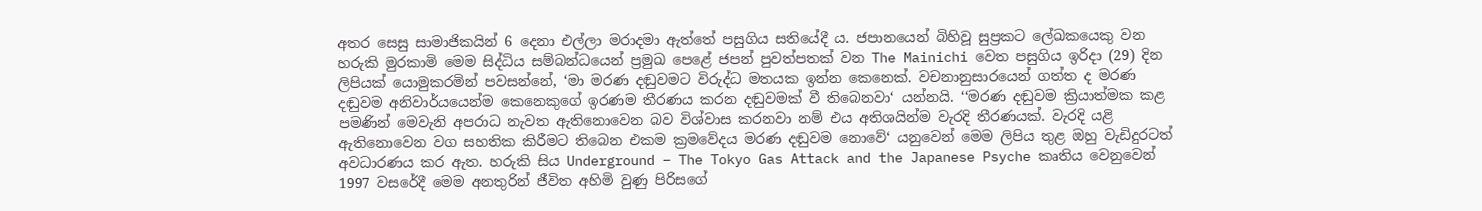අතර සෙසු සාමාජිකයින් 6 දෙනා එල්ලා මරාදමා ඇත්තේ පසුගිය සතියේදී ය. ජපානයෙන් බිහිවූ සුප්‍රකට ලේඛකයෙකු වන හරුකි මුරකාමි මෙම සිද්ධිය සම්බන්ධයෙන් ප්‍රමුඛ පෙළේ ජපන් පුවත්පතක් වන The Mainichi වෙත පසුගිය ඉරිදා (29) දින ලිපියක් යොමුකරමින් පවසන්නේ, ‘මා මරණ දඬුවමට විරුද්ධ මතයක ඉන්න කෙනෙක්. වචනානුසාරයෙන් ගත්ත ද මරණ දඬුවම අනිවාර්යයෙන්ම කෙනෙකුගේ ඉරණම තීරණය කරන දඬුවමක් වී තිබෙනවා‘ යන්නයි. ‘‘මරණ දඬුවම ක්‍රියාත්මක කළ පමණින් මෙවැනි අපරාධ නැවත ඇතිනොවෙන බව විශ්වාස කරනවා නම් එය අතිශයින්ම වැරදි තීරණයක්. වැරදි යළි ඇතිනොවෙන වග සහතික කිරීමට තිබෙන එකම ක්‍රමවේදය මරණ දඬුවම නොවේ‘ යනුවෙන් මෙම ලිපිය තුළ ඔහු වැඩිදුරටත් අවධාරණය කර ඇත. හරුකි සිය Underground – The Tokyo Gas Attack and the Japanese Psyche කෘතිය වෙනුවෙන් 1997 වසරේදී මෙම අනතුරින් ජීවිත අහිමි වුණු පිරිසගේ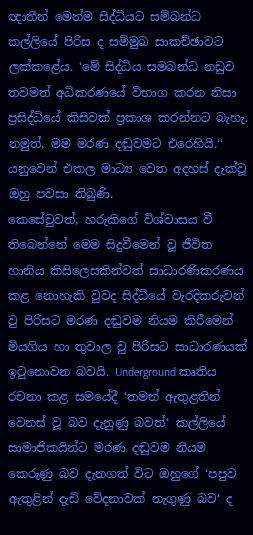ඥාතීන් මෙන්ම සිද්ධියට සම්බන්ධ කල්ලියේ පිරිස ද සම්මුඛ සාකච්ඡාවට ලක්කළේය. ‘මේ සිද්ධිය සමබන්ධ නඩුව තවමත් අධිකරණයේ විභාග කරන නිසා ප්‍රසිද්ධියේ කිසිවක් ප්‍රකාශ කරන්නට බැහැ. නමුත්, මම මරණ දඬුවමට එරෙහියි.‘‘ යනුවෙන් එකල මාධ්‍ය වෙත අදහස් දැක්වූ ඔහු පවසා තිබුණි.
කෙසේවුවත්, හරුකිගේ විශ්වාසය වී තිබෙන්නේ මෙම සිදුවීමෙන් වූ ජීවිත හානිය කිසිලෙසකින්වත් සාධාරණිකරණය කළ නොහැකි වුවද සිද්ධියේ වැරදිකරුවන් වු පිරිසට මරණ දඬුවම නියම කිරීමෙන් මියගිය හා තුවාල වු පිරිසට සාධාරණයක් ඉටුනොවන බවයි. Underground කෘතිය රචනා කළ සමයේදී ‘තමන් ඇතුළතින් වෙනස් වූ බව දැනුණු බවත්‘ කල්ලියේ සාමාජිකයින්ට මරණ දඬුවම නියම කෙරුණු බව දැනගත් විට ඔහුගේ ‘පපුව ඇතුළින් දැඩි වේදනාවක් නැගුණු බව‘ ද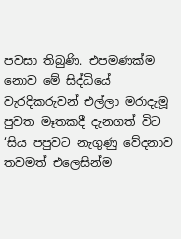පවසා තිබුණි. එපමණක්ම නොව මේ සිද්ධියේ වැරදිකරුවන් එල්ලා මරාදැමූ පුවත මෑතකදී දැනගත් විට ‘සිය පපුවට නැගුණු වේදනාව තවමත් එලෙසින්ම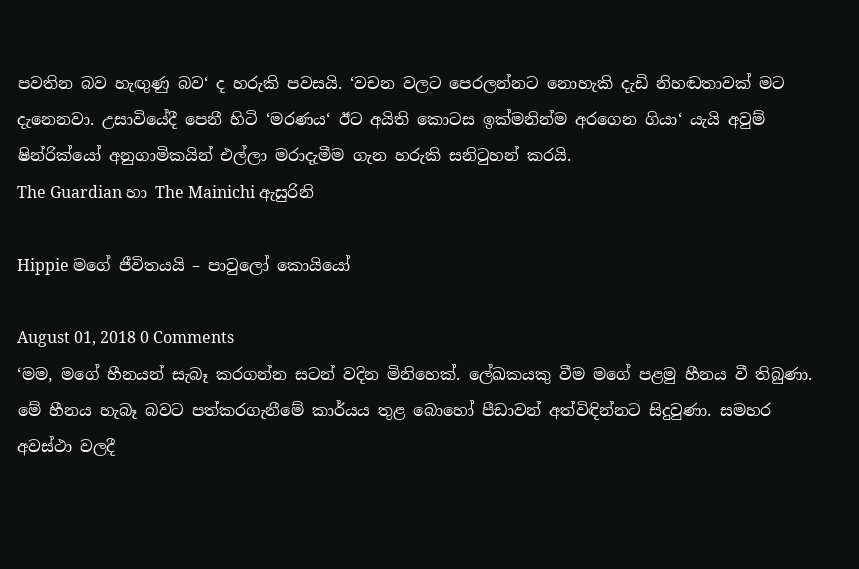පවතින බව හැඟුණු බව‘ ද හරුකි පවසයි. ‘වචන වලට පෙරලන්නට නොහැකි දැඩි නිහඬතාවක් මට දැනෙනවා. උසාවියේදී පෙනී හිටි ‘මරණය‘ ඊට අයිති කොටස ඉක්මනින්ම අරගෙන ගියා‘ යැයි අවුම් ෂින්රික්යෝ අනුගාමිකයින් එල්ලා මරාදැමීම ගැන හරුකි සනිටුහන් කරයි.
The Guardian හා The Mainichi ඇසුරිනි

Hippie මගේ ජීවිතයයි – පාවුලෝ කොයියෝ

August 01, 2018 0 Comments
‘මම, මගේ හීනයන් සැබෑ කරගන්න සටන් වදින මිනිහෙක්. ලේඛකයකු වීම මගේ පළමු හීනය වී තිබුණා. මේ හීනය හැබෑ බවට පත්කරගැනීමේ කාර්යය තුළ බොහෝ පීඩාවන් අත්විඳින්නට සිදුවුණා. සමහර අවස්ථා වලදී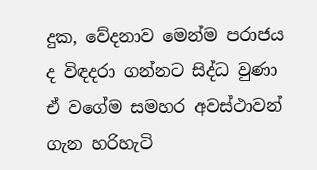දුක, වේදනාව මෙන්ම පරාජය ද විඳදරා ගන්නට සිද්ධ වුණා ඒ වගේම සමහර අවස්ථාවන් ගැන හරිහැටි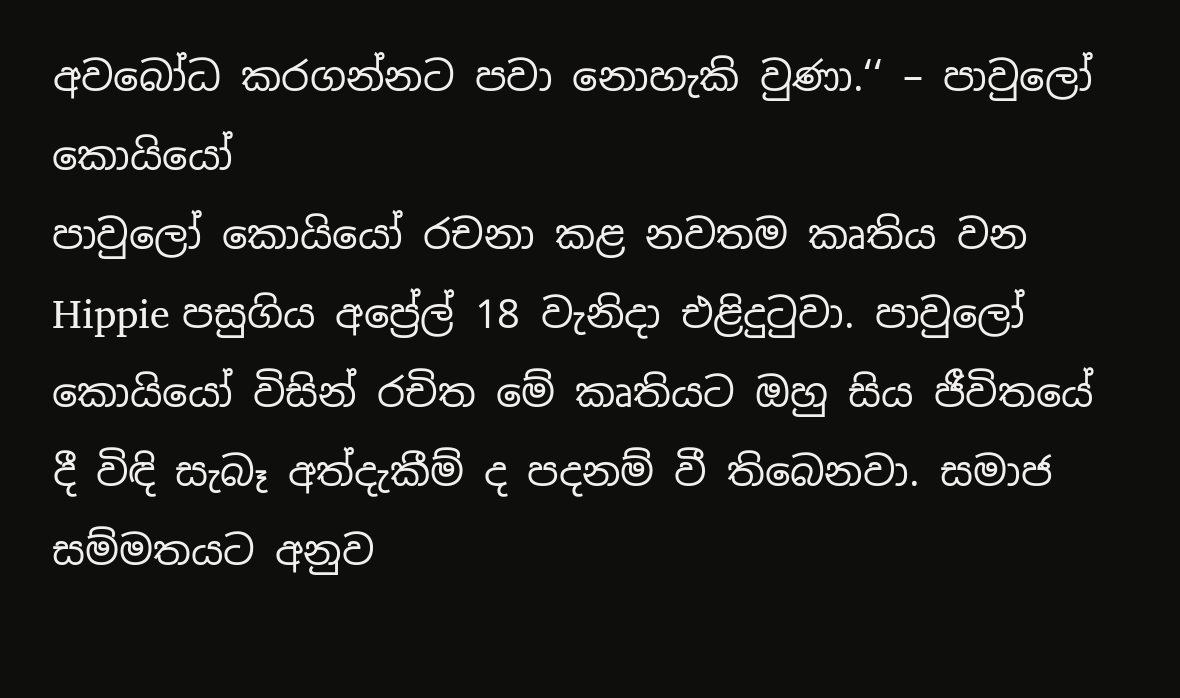අවබෝධ කරගන්නට පවා නොහැකි වුණා.‘‘ – පාවුලෝ කොයියෝ
පාවුලෝ කොයියෝ රචනා කළ නවතම කෘතිය වන Hippie පසුගිය අප්‍රේල් 18 වැනිදා එළිදුටුවා. පාවුලෝ කොයියෝ විසින් රචිත මේ කෘතියට ඔහු සිය ජීවිතයේ දී විඳි සැබෑ අත්දැකීම් ද පදනම් වී තිබෙනවා. සමාජ සම්මතයට අනුව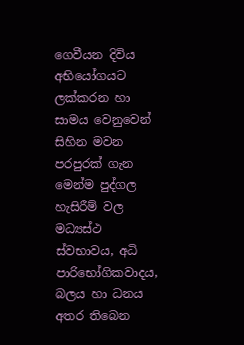ගෙවීයන දිවිය අභියෝගයට ලක්කරන හා සාමය වෙනුවෙන් සිහින මවන පරපුරක් ගැන මෙන්ම පුද්ගල හැසිරීම් වල මධ්‍යස්ථ ස්වභාවය, අධි පාරිභෝගිකවාදය, බලය හා ධනය අතර තිබෙන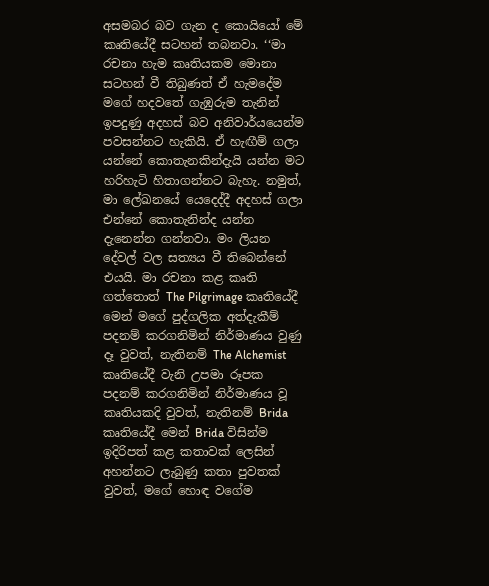අසමබර බව ගැන ද කොයියෝ මේ කෘතියේදී සටහන් තබනවා. ‘‘මා රචනා හැම කෘතියකම මොනා සටහන් වී තිබුණත් ඒ හැමදේම මගේ හදවතේ ගැඹුරුම තැනින් ඉපදුණු අදහස් බව අනිවාර්යයෙන්ම පවසන්නට හැකියි. ඒ හැඟීම් ගලා යන්නේ කොතැනකින්දැයි යන්න මට හරිහැටි හිතාගන්නට බැහැ. නමුත්, මා ලේඛනයේ යෙදෙද්දී අදහස් ගලා එන්නේ කොතැනින්ද යන්න දැනෙන්න ගන්නවා. මං ලියන දේවල් වල සත්‍යය වී තිබෙන්නේ එයයි. මා රචනා කළ කෘති ගත්තොත් The Pilgrimage කෘතියේදී මෙන් මගේ පුද්ගලික අත්දැකීම් පදනම් කරගනිමින් නිර්මාණය වුණු දෑ වුවත්, නැතිනම් The Alchemist කෘතියේදී වැනි උපමා රූපක පදනම් කරගනිමින් නිර්මාණය වූ කෘතියකදි වුවත්, නැතිනම් Brida කෘතියේදී මෙන් Brida විසින්ම ඉදිරිපත් කළ කතාවක් ලෙසින් අහන්නට ලැබුණු කතා පුවතක් වුවත්, මගේ හොඳ වගේම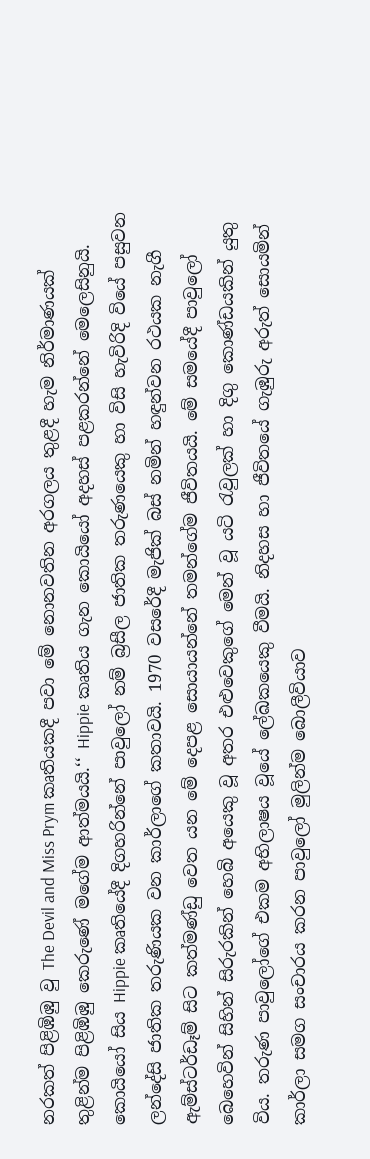නරකත් පිළිඹිඹු වු The Devil and Miss Prym කෘතියකදී පවා මේ නොනවතින අරගලය තුළදී හැම නිර්මාණයක් තුළින්ම පිළිඹිඹු කෙරුණේ මගේම ආත්මයයි.‘‘ Hippie කෘතිය ගැන කොයියෝ අදහස් පළකරන්නේ මෙලෙසිනුයි.
කොයියෝ සිය Hippie කෘතියේදී දිගහරින්නේ පාවුලෝ නම් බ්‍රසීල ජාතික තරුණයෙකු හා විසි හැවිරිදි වියේ පසුවන ලන්දේසි ජාතික තරුණියක වන කාර්ලාගේ කතාවයි. 1970 වසරේදී මැජික් බස් නමින් හඳුන්වන රථයක නැගී ඇම්ස්ටර්ඩෑම් සිට කත්මණ්ඩු වෙත යන මේ දෙපළ සොයායන්නේ තමන්ගේම ජීවිතයයි. මේ සමයේදී පාවුලෝ බෙහෙවින් සිහින් සිරුරකින් හෙබි අයෙකු වූ අතර එළුවෙකුගේ මෙන් වූ යටි රැවුලක් හා දිගු කොණ්ඩයකින් යුතු විය. තරුණ පාවුලෝගේ එකම අභිලාෂය වූයේ ලේඛකයෙකු වීමයි. නිදහස හා ජීවිතයේ ගැඹුරු අරුත් සොයමින් කාර්ලා සමග සංචාරය කරන පාවුලෝ මුලින්ම බොලීවියාව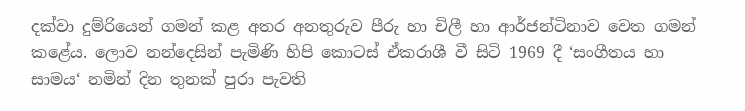දක්වා දුම්රියෙන් ගමන් කළ අතර අනතුරුව පීරු හා චිලී හා ආර්ජන්ටිනාව වෙත ගමන් කළේය. ලොව නන්දෙසින් පැමිණි හිපි කොටස් ඒකරාශී වී සිටි 1969 දී ‘සංගීතය හා සාමය‘ නමින් දින තුනක් පුරා පැවති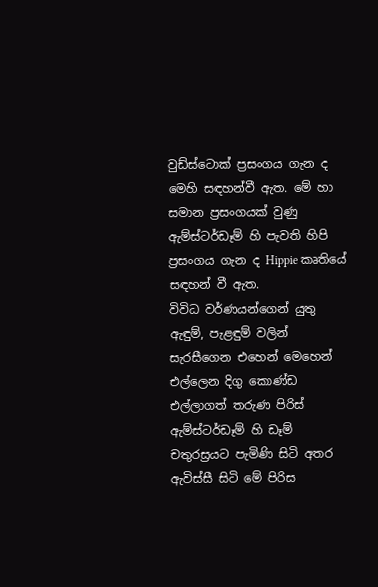වුඩ්ස්ටොක් ප්‍රසංගය ගැන ද මෙහි සඳහන්වී ඇත. මේ හා සමාන ප්‍රසංගයක් වුණු ඇම්ස්ටර්ඩෑම් හි පැවති හිපි ප්‍රසංගය ගැන ද Hippie කෘතියේ සඳහන් වී ඇත.
විවිධ වර්ණයන්ගෙන් යුතු ඇඳුම්, පැළඳුම් වලින් සැරසීගෙන එහෙන් මෙහෙන් එල්ලෙන දිගු කොණ්ඩ එල්ලාගත් තරුණ පිරිස් ඇම්ස්ටර්ඩෑම් හි ඩෑම් චතුරස්‍රයට පැමිණි සිටි අතර ඇවිස්සී සිටි මේ පිරිස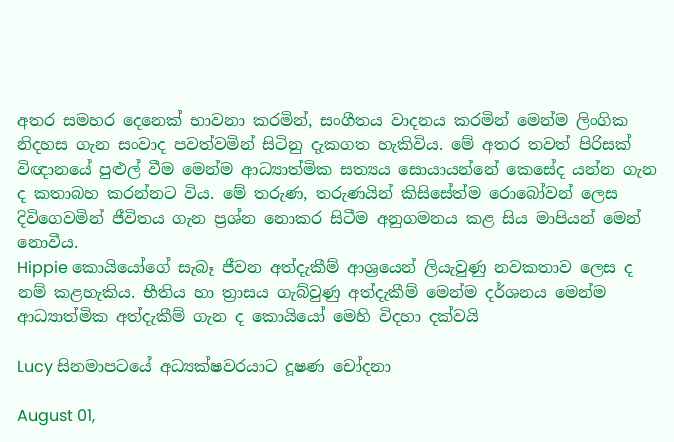අතර සමහර දෙනෙක් භාවනා කරමින්, සංගීතය වාදනය කරමින් මෙන්ම ලිංගික නිදහස ගැන සංවාද පවත්වමින් සිටිනු දැකගත හැකිවිය. මේ අතර තවත් පිරිසක් විඥානයේ පුළුල් වීම මෙන්ම ආධ්‍යාත්මික සත්‍යය සොයායන්නේ කෙසේද යන්න ගැන ද කතාබහ කරන්නට විය. මේ තරුණ, තරුණයින් කිසිසේත්ම රොබෝවන් ලෙස දිවිගෙවමින් ජීවිතය ගැන ප්‍රශ්න නොකර සිටීම අනුගමනය කළ සිය මාපියන් මෙන් නොවීය.
Hippie කොයියෝගේ සැබෑ ජීවන අත්දැකීම් ආශ්‍රයෙන් ලියැවුණු නවකතාව ලෙස ද නම් කළහැකිය. භීතිය හා ත්‍රාසය ගැබ්වුණු අත්දැකීම් මෙන්ම දර්ශනය මෙන්ම ආධ්‍යාත්මික අත්දැකීම් ගැන ද කොයියෝ මෙහි විදහා දක්වයි

Lucy සිනමාපටයේ අධ්‍යක්ෂවරයාට දූෂණ චෝදනා

August 01,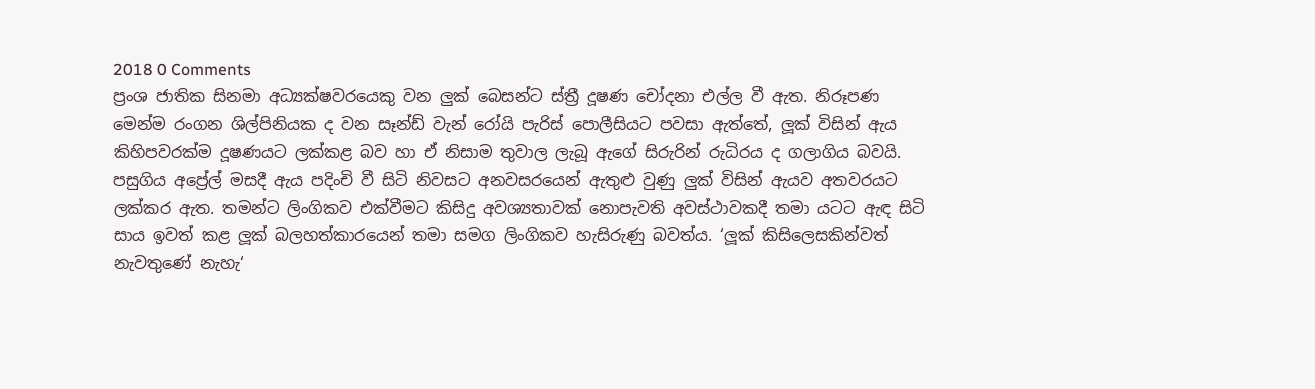2018 0 Comments
ප්‍රංශ ජාතික සිනමා අධ්‍යක්ෂවරයෙකු වන ලුක් බෙසන්ට ස්ත්‍රී දූෂණ චෝදනා එල්ල වී ඇත. නිරූපණ මෙන්ම රංගන ශිල්පිනියක ද වන සෑන්ඩ් වැන් රෝයි පැරිස් පොලීසියට පවසා ඇත්තේ, ලූක් විසින් ඇය කිහිපවරක්ම දූෂණයට ලක්කළ බව හා ඒ නිසාම තුවාල ලැබූ ඇගේ සිරුරින් රුධිරය ද ගලාගිය බවයි. පසුගිය අප්‍රේල් මසදී ඇය පදිංචි වී සිටි නිවසට අනවසරයෙන් ඇතුළු වුණු ලුක් විසින් ඇයව අතවරයට ලක්කර ඇත. තමන්ට ලිංගිකව එක්වීමට කිසිදු අවශ්‍යතාවක් නොපැවති අවස්ථාවකදී තමා යටට ඇඳ සිටි සාය ඉවත් කළ ලූක් බලහත්කාරයෙන් තමා සමග ලිංගිකව හැසිරුණු බවත්ය. ‘ලූක් කිසිලෙසකින්වත් නැවතුණේ නැහැ‘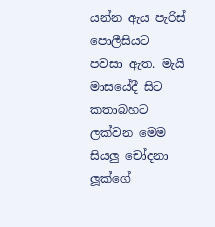යන්න ඇය පැරිස් පොලීසියට පවසා ඇත. මැයි මාසයේදී සිට කතාබහට ලක්වන මෙම සියලු චෝදනා ලූක්ගේ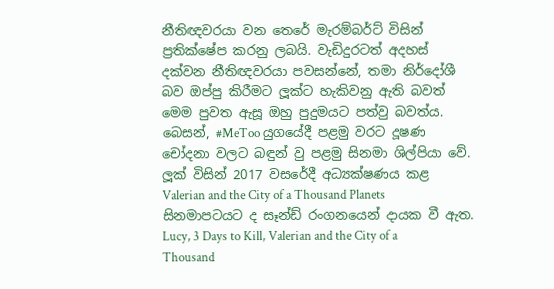නීතිඥවරයා වන තෙරේ මැරම්බර්ට් විසින් ප්‍රතික්ෂේප කරනු ලබයි. වැඩිදුරටත් අදහස් දක්වන නීතිඥවරයා පවසන්නේ, තමා නිර්දෝශී බව ඔප්පු කිරීමට ලූක්ට හැකිවනු ඇති බවත් මෙම පුවත ඇසූ ඔහු පුදුමයට පත්වු බවත්ය. බෙසන්, #MeToo යුගයේදී පළමු වරට දූෂණ චෝදනා වලට බඳුන් වු පළමු සිනමා ශිල්පියා වේ. ලූක් විසින් 2017 වසරේදී අධ්‍යක්ෂණය කළ Valerian and the City of a Thousand Planets සිනමාපටයට ද සෑන්ඩ් රංගනයෙන් දායක වී ඇත. Lucy, 3 Days to Kill, Valerian and the City of a Thousand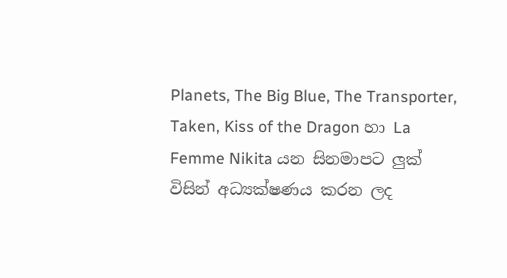Planets, The Big Blue, The Transporter, Taken, Kiss of the Dragon හා La Femme Nikita යන සිනමාපට ලුක් විසින් අධ්‍යක්ෂණය කරන ලද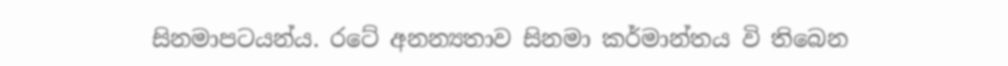සිනමාපටයන්ය. රටේ අනන්‍යතාව සිනමා කර්මාන්තය වි තිබෙන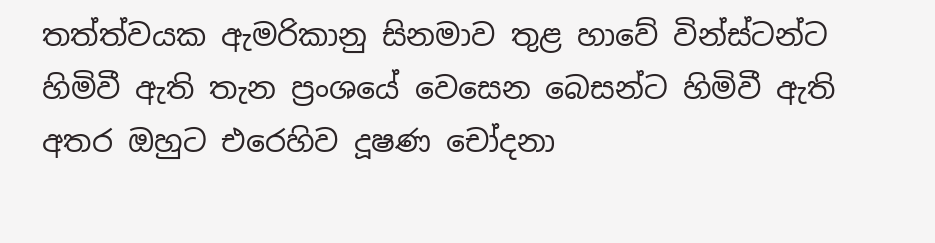තත්ත්වයක ඇමරිකානු සිනමාව තුළ හාවේ වින්ස්ටන්ට හිමිවී ඇති තැන ප්‍රංශයේ වෙසෙන බෙසන්ට හිමිවී ඇති අතර ඔහුට එරෙහිව දූෂණ චෝදනා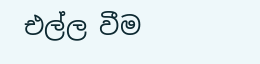එල්ල වීම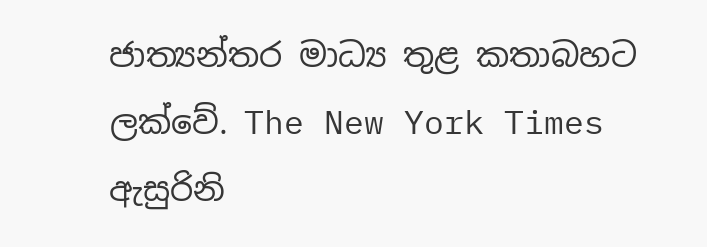ජාත්‍යන්තර මාධ්‍ය තුළ කතාබහට ලක්වේ. The New York Times ඇසුරිනි